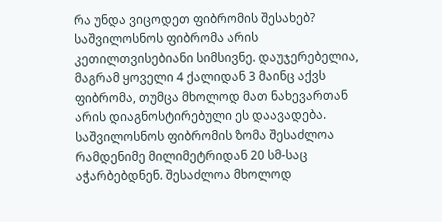რა უნდა ვიცოდეთ ფიბრომის შესახებ?
საშვილოსნოს ფიბრომა არის კეთილთვისებიანი სიმსივნე. დაუჯერებელია, მაგრამ ყოველი 4 ქალიდან 3 მაინც აქვს ფიბრომა, თუმცა მხოლოდ მათ ნახევართან არის დიაგნოსტირებული ეს დაავადება. საშვილოსნოს ფიბრომის ზომა შესაძლოა რამდენიმე მილიმეტრიდან 20 სმ-საც აჭარბებდნენ. შესაძლოა მხოლოდ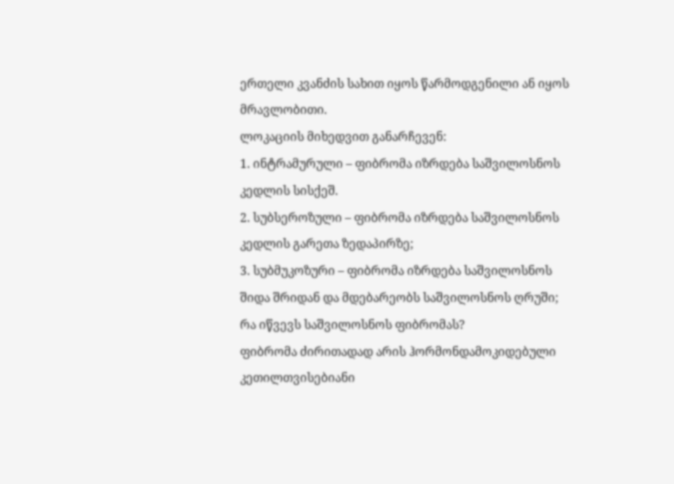ერთელი კვანძის სახით იყოს წარმოდგენილი ან იყოს მრავლობითი.
ლოკაციის მიხედვით განარჩევენ:
1. ინტრამურული – ფიბრომა იზრდება საშვილოსნოს კედლის სისქეშ.
2. სუბსეროზული – ფიბრომა იზრდება საშვილოსნოს კედლის გარეთა ზედაპირზე;
3. სუბმუკოზური – ფიბრომა იზრდება საშვილოსნოს შიდა შრიდან და მდებარეობს საშვილოსნოს ღრუში;
რა იწვევს საშვილოსნოს ფიბრომას?
ფიბრომა ძირითადად არის ჰორმონდამოკიდებული კეთილთვისებიანი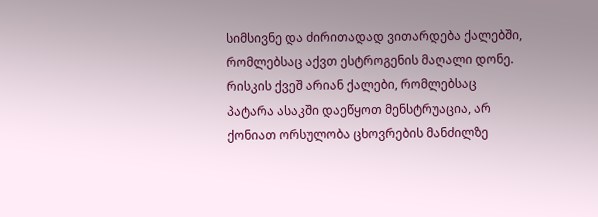სიმსივნე და ძირითადად ვითარდება ქალებში, რომლებსაც აქვთ ესტროგენის მაღალი დონე.
რისკის ქვეშ არიან ქალები, რომლებსაც პატარა ასაკში დაეწყოთ მენსტრუაცია, არ ქონიათ ორსულობა ცხოვრების მანძილზე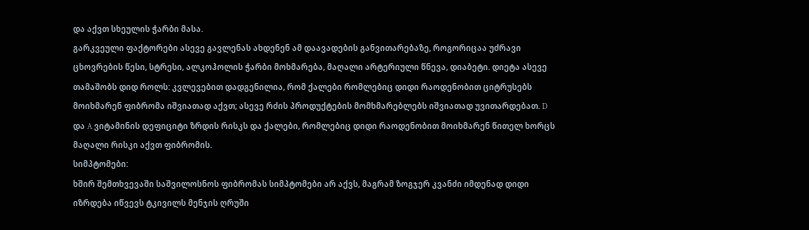და აქვთ სხეულის ჭარბი მასა.
გარკვეული ფაქტორები ასევე გავლენას ახდენენ ამ დაავადების განვითარებაზე, როგორიცაა უძრავი ცხოვრების წესი, სტრესი, ალკოჰოლის ჭარბი მოხმარება, მაღალი არტერიული წნევა, დიაბეტი. დიეტა ასევე თამაშობს დიდ როლს: კვლევებით დადგენილია, რომ ქალები რომლებიც დიდი რაოდენობით ციტრუსებს მოიხმარენ ფიბრომა იშვიათად აქვთ; ასევე რძის პროდუქტების მომხმარებლებს იშვიათად უვითარდებათ. D და A ვიტამინის დეფიციტი ზრდის რისკს და ქალები, რომლებიც დიდი რაოდენობით მოიხმარენ წითელ ხორცს მაღალი რისკი აქვთ ფიბრომის.
სიმპტომები:
ხშირ შემთხვევაში საშვილოსნოს ფიბრომას სიმპტომები არ აქვს, მაგრამ ზოგჯერ კვანძი იმდენად დიდი იზრდება იწვევს ტკივილს მენჯის ღრუში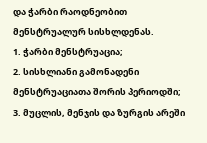და ჭარბი რაოდნეობით მენსტრუალურ სისხლდენას.
1. ჭარბი მენსტრუაცია;
2. სისხლიანი გამონადენი მენსტრუაციათა შორის პერიოდში;
3. მუცლის, მენჯის და ზურგის არეში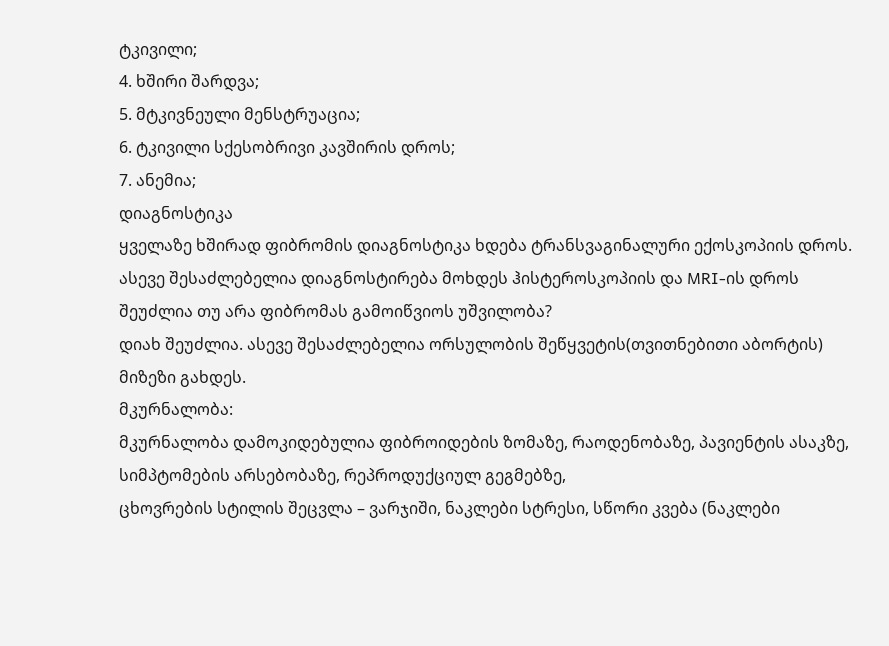ტკივილი;
4. ხშირი შარდვა;
5. მტკივნეული მენსტრუაცია;
6. ტკივილი სქესობრივი კავშირის დროს;
7. ანემია;
დიაგნოსტიკა
ყველაზე ხშირად ფიბრომის დიაგნოსტიკა ხდება ტრანსვაგინალური ექოსკოპიის დროს. ასევე შესაძლებელია დიაგნოსტირება მოხდეს ჰისტეროსკოპიის და MRI-ის დროს
შეუძლია თუ არა ფიბრომას გამოიწვიოს უშვილობა?
დიახ შეუძლია. ასევე შესაძლებელია ორსულობის შეწყვეტის(თვითნებითი აბორტის) მიზეზი გახდეს.
მკურნალობა:
მკურნალობა დამოკიდებულია ფიბროიდების ზომაზე, რაოდენობაზე, პავიენტის ასაკზე, სიმპტომების არსებობაზე, რეპროდუქციულ გეგმებზე,
ცხოვრების სტილის შეცვლა – ვარჯიში, ნაკლები სტრესი, სწორი კვება (ნაკლები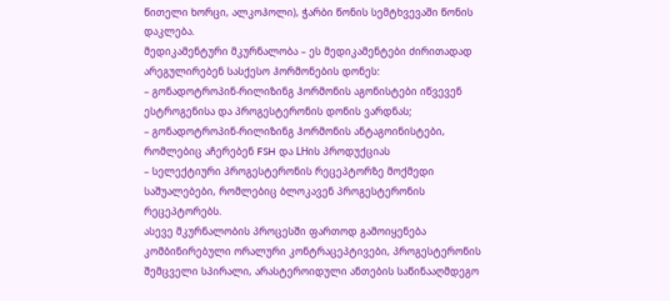წითელი ხორცი, ალკოჰოლი), ჭარბი წონის სემტხვევაში წონის დაკლება.
მედიკამენტური მკურნალობა – ეს მედიკამენტები ძირითადად არეგულირებენ სასქესო ჰორმონების დონეს:
– გონადოტროპინ-რილიზინგ ჰორმონის აგონისტები იწვევენ ესტროგენისა და პროგესტერონის დონის ვარდნას;
– გონადოტროპინ-რილიზინგ ჰორმონის ანტაგოინისტები, რომლებიც აჩერებენ FSH და LHის პროდუქციას
– სელექტიური პროგესტერონის რეცეპტორზე მოქმედი საშუალებები, რომლებიც ბლოკავენ პროგესტერონის რეცეპტორებს.
ასევე მკურნალობის პროცესში ფართოდ გამოიყენება კომბინირებული ორალური კონტრაცეპტივები, პროგესტერონის შემცველი სპირალი, არასტეროიდული ანთების საწინააღმდეგო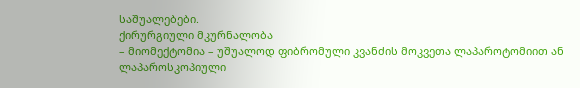საშუალებები.
ქირურგიული მკურნალობა
– მიომექტომია – უშუალოდ ფიბრომული კვანძის მოკვეთა ლაპაროტომიით ან ლაპაროსკოპიული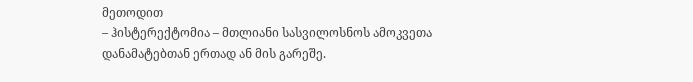მეთოდით
– ჰისტერექტომია – მთლიანი სასვილოსნოს ამოკვეთა დანამატებთან ერთად ან მის გარეშე.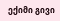ექიმი გივი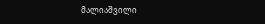მალიაშვილი